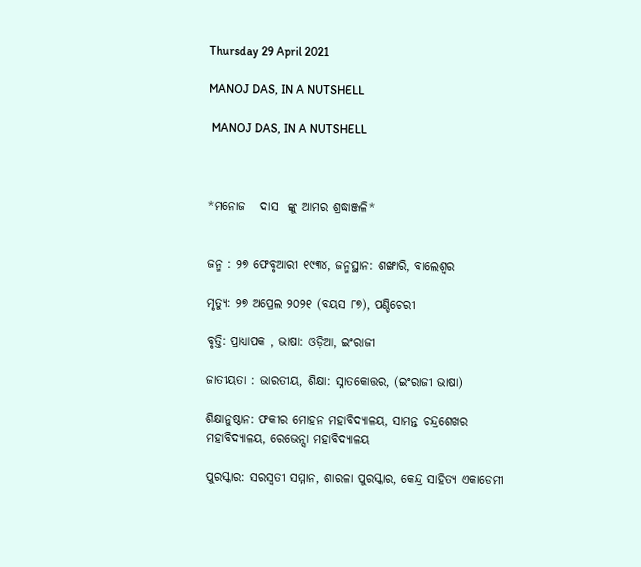Thursday 29 April 2021

MANOJ DAS, IN A NUTSHELL

 MANOJ DAS, IN A NUTSHELL



*ମନୋଜ   ଦାସ  ଙ୍କୁ ଆମର ଶ୍ରଦ୍ଧାଞ୍ଜଳି*


ଜନ୍ମ : ୨୭ ଫେବୃଆରୀ ୧୯୩୪, ଜନ୍ମସ୍ଥାନ: ଶଙ୍ଖାରି, ବାଲେଶ୍ୱର

ମୃତ୍ୟୁ: ୨୭ ଅପ୍ରେଲ ୨୦୨୧ (ବୟସ ୮୭), ପଣ୍ଡିଚେରୀ

ବୃତ୍ତି: ପ୍ରାଧ୍ୟାପକ , ଭାଷା: ଓଡ଼ିଆ, ଇଂରାଜୀ

ଜାତୀୟତା : ଭାରତୀୟ, ଶିକ୍ଷା: ସ୍ନାତକୋତ୍ତର, (ଇଂରାଜୀ ଭାଷା)

ଶିକ୍ଷାନୁଷ୍ଠାନ: ଫକୀର ମୋହନ ମହାବିଦ୍ୟାଳୟ, ସାମନ୍ତ ଚନ୍ଦ୍ରଶେଖର ମହାବିଦ୍ୟାଳୟ, ରେଭେନ୍ସା ମହାବିଦ୍ୟାଳୟ

ପୁରସ୍କାର: ସରସ୍ୱତୀ ସମ୍ମାନ, ଶାରଳା ପୁରସ୍କାର, କେନ୍ଦ୍ର ସାହିତ୍ୟ ଏକାଡେମୀ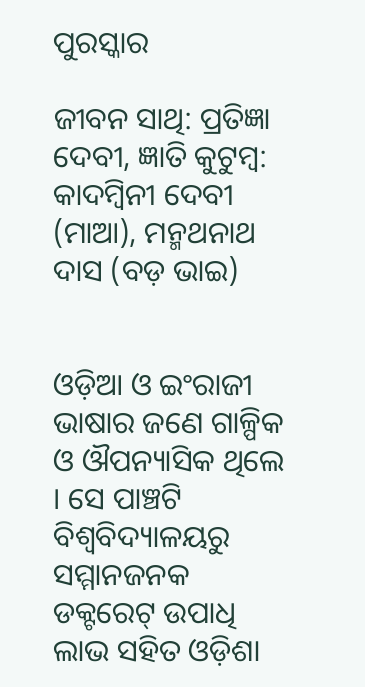ପୁରସ୍କାର

ଜୀବନ ସାଥି: ପ୍ରତିଜ୍ଞା ଦେବୀ, ଜ୍ଞାତି କୁଟୁମ୍ବ: କାଦମ୍ବିନୀ ଦେବୀ (ମାଆ), ମନ୍ମଥନାଥ ଦାସ (ବଡ଼ ଭାଇ)


ଓଡ଼ିଆ ଓ ଇଂରାଜୀ ଭାଷାର ଜଣେ ଗାଳ୍ପିକ ଓ ଔପନ୍ୟାସିକ ଥିଲେ । ସେ ପାଞ୍ଚଟି ବିଶ୍ୱବିଦ୍ୟାଳୟରୁ ସମ୍ମାନଜନକ ଡକ୍ଟରେଟ୍ ଉପାଧି ଲାଭ ସହିତ ଓଡ଼ିଶା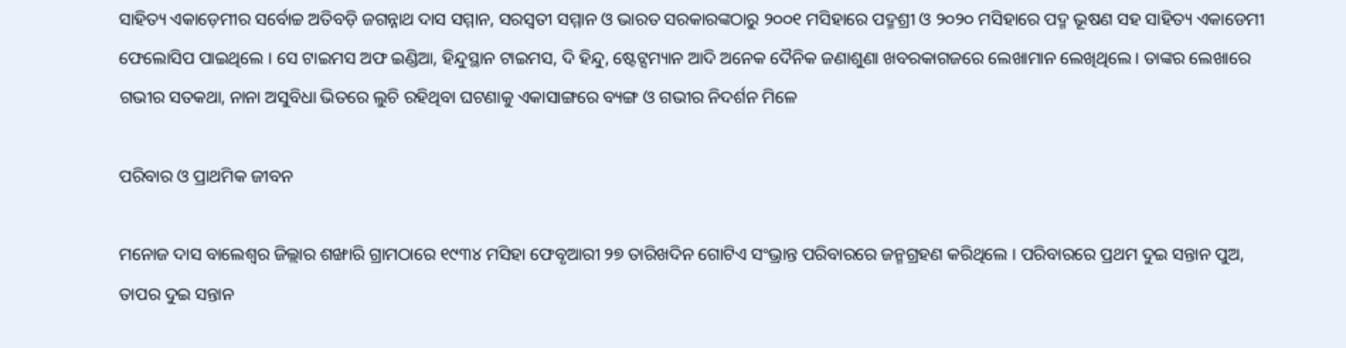ସାହିତ୍ୟ ଏକାଡ଼େମୀର ସର୍ବୋଚ୍ଚ ଅତିବଡ଼ି ଜଗନ୍ନାଥ ଦାସ ସମ୍ମାନ, ସରସ୍ୱତୀ ସମ୍ମାନ ଓ ଭାରତ ସରକାରଙ୍କଠାରୁ ୨୦୦୧ ମସିହାରେ ପଦ୍ମଶ୍ରୀ ଓ ୨୦୨୦ ମସିହାରେ ପଦ୍ମ ଭୂଷଣ ସହ ସାହିତ୍ୟ ଏକାଡେମୀ ଫେଲୋସିପ ପାଇଥିଲେ । ସେ ଟାଇମସ ଅଫ ଇଣ୍ଡିଆ, ହିନ୍ଦୁସ୍ଥାନ ଟାଇମସ, ଦି ହିନ୍ଦୁ, ଷ୍ଟେଟ୍ସମ୍ୟାନ ଆଦି ଅନେକ ଦୈନିକ ଜଣାଶୁଣା ଖବରକାଗଜରେ ଲେଖାମାନ ଲେଖିଥିଲେ । ତାଙ୍କର ଲେଖାରେ ଗଭୀର ସତକଥା, ନାନା ଅସୁବିଧା ଭିତରେ ଲୁଚି ରହିଥିବା ଘଟଣାକୁ ଏକାସାଙ୍ଗରେ ବ୍ୟଙ୍ଗ ଓ ଗଭୀର ନିଦର୍ଶନ ମିଳେ

ପରିବାର ଓ ପ୍ରାଥମିକ ଜୀବନ

ମନୋଜ ଦାସ ବାଲେଶ୍ୱର ଜିଲ୍ଲାର ଶଙ୍ଖାରି ଗ୍ରାମଠାରେ ୧୯୩୪ ମସିହା ଫେବୃଆରୀ ୨୭ ତାରିଖଦିନ ଗୋଟିଏ ସଂଭ୍ରାନ୍ତ ପରିବାରରେ ଜନ୍ମଗ୍ରହଣ କରିଥିଲେ । ପରିବାରରେ ପ୍ରଥମ ଦୁଇ ସନ୍ତାନ ପୁଅ, ତାପର ଦୁଇ ସନ୍ତାନ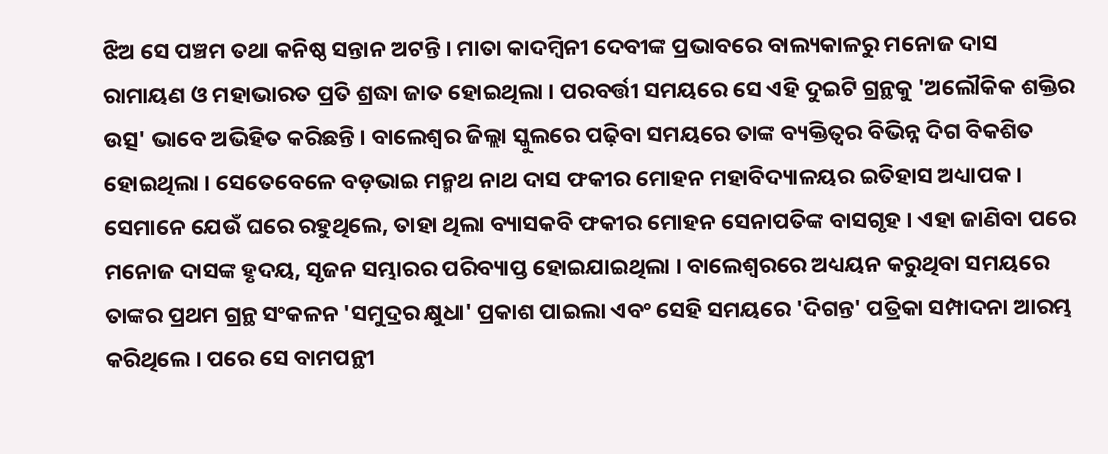ଝିଅ ସେ ପଞ୍ଚମ ତଥା କନିଷ୍ଠ ସନ୍ତାନ ଅଟନ୍ତି । ମାତା କାଦମ୍ବିନୀ ଦେବୀଙ୍କ ପ୍ରଭାବରେ ବାଲ୍ୟକାଳରୁ ମନୋଜ ଦାସ ରାମାୟଣ ଓ ମହାଭାରତ ପ୍ରତି ଶ୍ରଦ୍ଧା ଜାତ ହୋଇଥିଲା । ପରବର୍ତ୍ତୀ ସମୟରେ ସେ ଏହି ଦୁଇଟି ଗ୍ରନ୍ଥକୁ 'ଅଲୌକିକ ଶକ୍ତିର ଉତ୍ସ' ଭାବେ ଅଭିହିତ କରିଛନ୍ତି । ବାଲେଶ୍ୱର ଜିଲ୍ଲା ସ୍କୁଲରେ ପଢ଼ିବା ସମୟରେ ତାଙ୍କ ବ୍ୟକ୍ତିତ୍ୱର ବିଭିନ୍ନ ଦିଗ ବିକଶିତ ହୋଇଥିଲା । ସେତେବେଳେ ବଡ଼ଭାଇ ମନ୍ମଥ ନାଥ ଦାସ ଫକୀର ମୋହନ ମହାବିଦ୍ୟାଳୟର ଇତିହାସ ଅଧ୍ୟାପକ । ସେମାନେ ଯେଉଁ ଘରେ ରହୁଥିଲେ, ତାହା ଥିଲା ବ୍ୟାସକବି ଫକୀର ମୋହନ ସେନାପତିଙ୍କ ବାସଗୃହ । ଏହା ଜାଣିବା ପରେ ମନୋଜ ଦାସଙ୍କ ହୃଦୟ, ସୃଜନ ସମ୍ଭାରର ପରିବ୍ୟାପ୍ତ ହୋଇଯାଇଥିଲା । ବାଲେଶ୍ୱରରେ ଅଧ୍ୟୟନ କରୁଥିବା ସମୟରେ ତାଙ୍କର ପ୍ରଥମ ଗ୍ରନ୍ଥ ସଂକଳନ 'ସମୁଦ୍ରର କ୍ଷୁଧା' ପ୍ରକାଶ ପାଇଲା ଏବଂ ସେହି ସମୟରେ 'ଦିଗନ୍ତ' ପତ୍ରିକା ସମ୍ପାଦନା ଆରମ୍ଭ କରିଥିଲେ । ପରେ ସେ ବାମପନ୍ଥୀ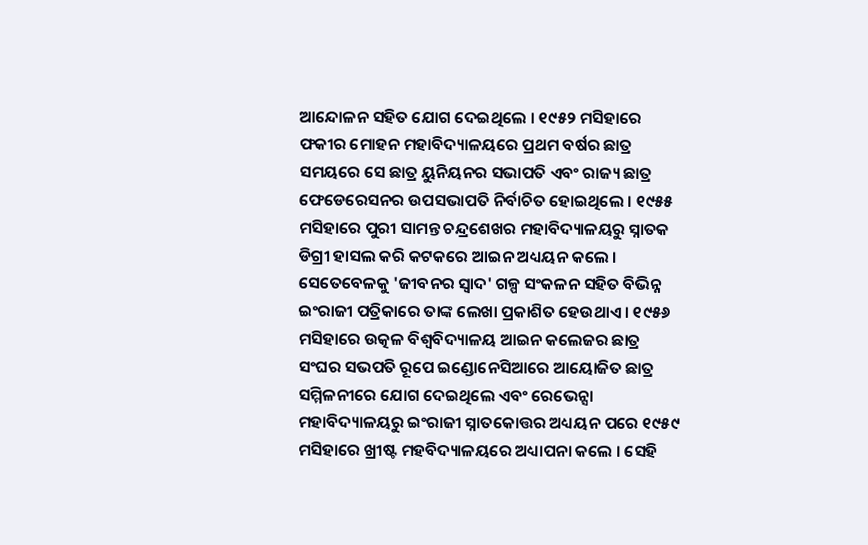ଆନ୍ଦୋଳନ ସହିତ ଯୋଗ ଦେଇଥିଲେ । ୧୯୫୨ ମସିହାରେ ଫକୀର ମୋହନ ମହାବିଦ୍ୟାଳୟରେ ପ୍ରଥମ ବର୍ଷର ଛାତ୍ର ସମୟରେ ସେ ଛାତ୍ର ୟୁନିୟନର ସଭାପତି ଏବଂ ରାଜ୍ୟ ଛାତ୍ର ଫେଡେରେସନର ଉପସଭାପତି ନିର୍ବାଚିତ ହୋଇଥିଲେ । ୧୯୫୫ ମସିହାରେ ପୁରୀ ସାମନ୍ତ ଚନ୍ଦ୍ରଶେଖର ମହାବିଦ୍ୟାଳୟରୁ ସ୍ନାତକ ଡିଗ୍ରୀ ହାସଲ କରି କଟକରେ ଆଇନ ଅଧ୍ୟୟନ କଲେ । ସେତେବେଳକୁ 'ଜୀବନର ସ୍ୱାଦ' ଗଳ୍ପ ସଂକଳନ ସହିତ ବିଭିନ୍ନ ଇଂରାଜୀ ପତ୍ରିକାରେ ତାଙ୍କ ଲେଖା ପ୍ରକାଶିତ ହେଉଥାଏ । ୧୯୫୬ ମସିହାରେ ଉତ୍କଳ ବିଶ୍ୱବିଦ୍ୟାଳୟ ଆଇନ କଲେଜର ଛାତ୍ର ସଂଘର ସଭପତି ରୂପେ ଇଣ୍ଡୋନେସିଆରେ ଆୟୋଜିତ ଛାତ୍ର ସମ୍ମିଳନୀରେ ଯୋଗ ଦେଇଥିଲେ ଏବଂ ରେଭେନ୍ସା ମହାବିଦ୍ୟାଳୟରୁ ଇଂରାଜୀ ସ୍ନାତକୋତ୍ତର ଅଧ୍ୟୟନ ପରେ ୧୯୫୯ ମସିହାରେ ଖ୍ରୀଷ୍ଟ ମହବିଦ୍ୟାଳୟରେ ଅଧ୍ୟାପନା କଲେ । ସେହି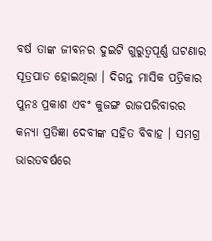ବର୍ଷ ତାଙ୍କ ଜୀବନର ଦୁଇଟି ଗୁରୁତ୍ୱପୂର୍ଣ୍ଣ ଘଟଣାର ସୂତ୍ରପାତ ହୋଇଥିଲା । ଦିଗନ୍ତ ମାସିକ ପତ୍ରିକାର ପୁନଃ ପ୍ରକାଶ ଏବଂ କୁଜଙ୍ଗ ରାଜପରିବାରର କନ୍ୟା ପ୍ରତିଜ୍ଞା ଦେବୀଙ୍କ ସହିତ ବିବାହ । ସମଗ୍ର ଭାରତବର୍ଷରେ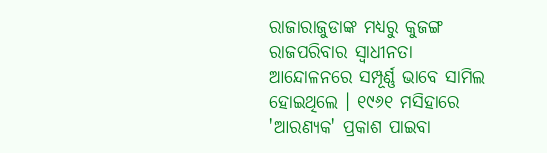ରାଜାରାଜୁଡାଙ୍କ ମଧ୍ୟରୁ କୁଜଙ୍ଗ ରାଜପରିବାର ସ୍ୱାଧୀନତା ଆନ୍ଦୋଳନରେ ସମ୍ପୂର୍ଣ୍ଣ ଭାବେ ସାମିଲ ହୋଇଥିଲେ । ୧୯୬୧ ମସିହାରେ 'ଆରଣ୍ୟକ' ପ୍ରକାଶ ପାଇବା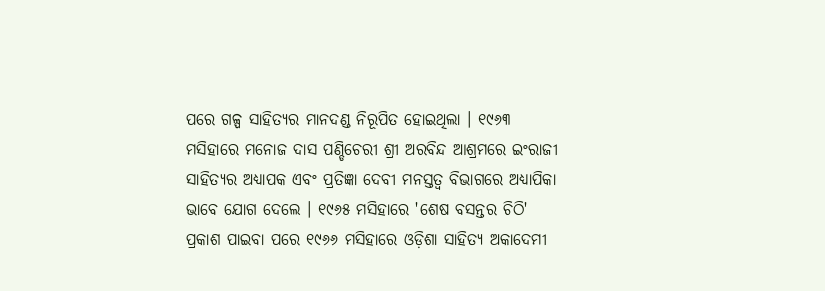ପରେ ଗଳ୍ପ ସାହିତ୍ୟର ମାନଦଣ୍ଡ ନିରୂପିତ ହୋଇଥିଲା । ୧୯୬୩ ମସିହାରେ ମନୋଜ ଦାସ ପଣ୍ଡିଚେରୀ ଶ୍ରୀ ଅରବିନ୍ଦ ଆଶ୍ରମରେ ଇଂରାଜୀ ସାହିତ୍ୟର ଅଧ୍ୟାପକ ଏବଂ ପ୍ରତିଜ୍ଞା ଦେବୀ ମନସ୍ତତ୍ୱ ବିଭାଗରେ ଅଧ୍ୟାପିକା ଭାବେ ଯୋଗ ଦେଲେ । ୧୯୬୫ ମସିହାରେ 'ଶେଷ ବସନ୍ତର ଚିଠି' ପ୍ରକାଶ ପାଇବା ପରେ ୧୯୬୬ ମସିହାରେ ଓଡ଼ିଶା ସାହିତ୍ୟ ଅକାଦେମୀ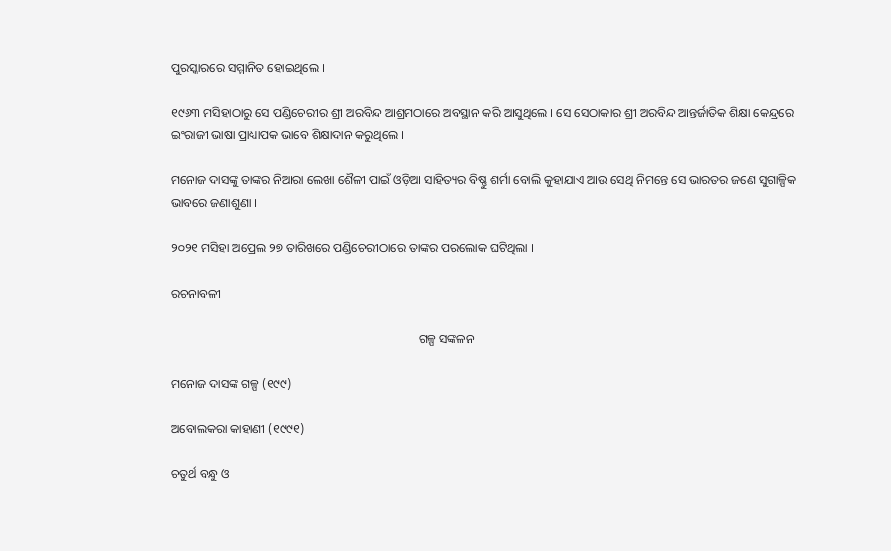ପୁରସ୍କାରରେ ସମ୍ମାନିତ ହୋଇଥିଲେ ।

୧୯୬୩ ମସିହାଠାରୁ ସେ ପଣ୍ଡିଚେରୀର ଶ୍ରୀ ଅରବିନ୍ଦ ଆଶ୍ରମଠାରେ ଅବସ୍ଥାନ କରି ଆସୁଥିଲେ । ସେ ସେଠାକାର ଶ୍ରୀ ଅରବିନ୍ଦ ଆନ୍ତର୍ଜାତିକ ଶିକ୍ଷା କେନ୍ଦ୍ରରେ ଇଂରାଜୀ ଭାଷା ପ୍ରାଧ୍ୟାପକ ଭାବେ ଶିକ୍ଷାଦାନ କରୁଥିଲେ ।

ମନୋଜ ଦାସଙ୍କୁ ତାଙ୍କର ନିଆରା ଲେଖା ଶୈଳୀ ପାଇଁ ଓଡ଼ିଆ ସାହିତ୍ୟର ବିଷ୍ଣୁ ଶର୍ମା ବୋଲି କୁହାଯାଏ ଆଉ ସେଥି ନିମନ୍ତେ ସେ ଭାରତର ଜଣେ ସୁଗାଳ୍ପିକ ଭାବରେ ଜଣାଶୁଣା ।

୨୦୨୧ ମସିହା ଅପ୍ରେଲ ୨୭ ତାରିଖରେ ପଣ୍ଡିଚେରୀଠାରେ ତାଙ୍କର ପରଲୋକ ଘଟିଥିଲା ।

ରଚନାବଳୀ

                                                                                ଗଳ୍ପ ସଙ୍କଳନ

ମନୋଜ ଦାସଙ୍କ ଗଳ୍ପ (୧୯୯)

ଅବୋଲକରା କାହାଣୀ (୧୯୯୧)

ଚତୁର୍ଥ ବନ୍ଧୁ ଓ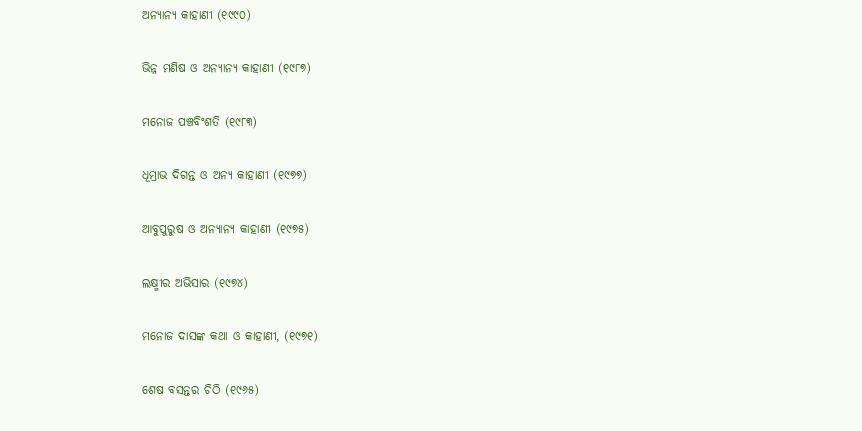ଅନ୍ୟାନ୍ୟ କାହାଣୀ (୧୯୯୦)

ଭିନ୍ନ ମଣିଷ ଓ ଅନ୍ୟାନ୍ୟ କାହାଣୀ (୧୯୮୭)

ମନୋଜ ପଞ୍ଚବିଂଶତି (୧୯୮୩)

ଧୂମ୍ରାଭ ଦିଗନ୍ତ ଓ ଅନ୍ୟ କାହାଣୀ (୧୯୭୭)

ଆବୁପୁରୁଷ ଓ ଅନ୍ୟାନ୍ୟ କାହାଣୀ (୧୯୭୫)

ଲକ୍ଷ୍ମୀର ଅଭିସାର (୧୯୭୪)

ମନୋଜ ଦାସଙ୍କ କଥା ଓ କାହାଣୀ, (୧୯୭୧)

ଶେଷ ବସନ୍ତର ଚିଠି (୧୯୬୫)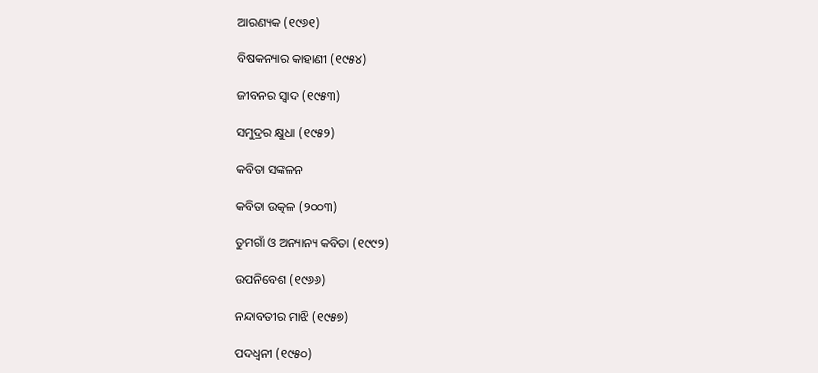ଆରଣ୍ୟକ (୧୯୬୧)

ବିଷକନ୍ୟାର କାହାଣୀ (୧୯୫୪)

ଜୀବନର ସ୍ୱାଦ (୧୯୫୩)

ସମୁଦ୍ରର କ୍ଷୁଧା (୧୯୫୨)

କବିତା ସଙ୍କଳନ

କବିତା ଉତ୍କଳ (୨୦୦୩)

ତୁମଗାଁ ଓ ଅନ୍ୟାନ୍ୟ କବିତା (୧୯୯୨)

ଉପନିବେଶ (୧୯୬୬)

ନନ୍ଦାବତୀର ମାଝି (୧୯୫୭)

ପଦଧ୍ୱନୀ (୧୯୫୦)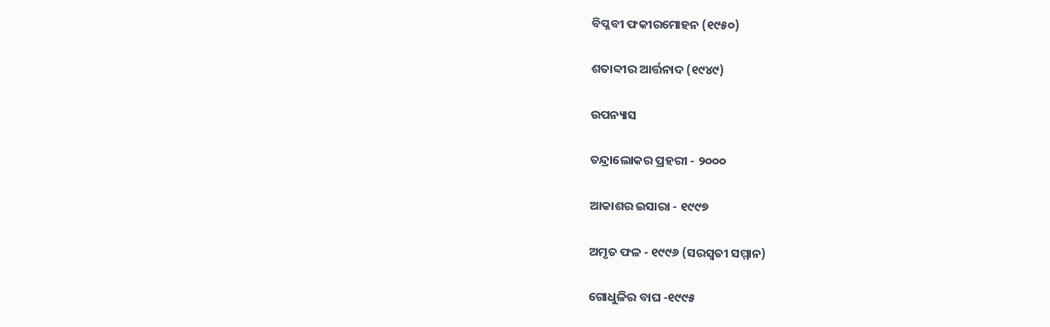ବିପ୍ଳବୀ ଫକୀରମୋହନ (୧୯୫୦)

ଶତାବ୍ଦୀର ଆର୍ତ୍ତନାଦ (୧୯୪୯)

ଉପନ୍ୟାସ

ତନ୍ଦ୍ରାଲୋକର ପ୍ରହରୀ - ୨୦୦୦

ଆକାଶର ଇସାରା - ୧୯୯୭

ଅମୃତ ଫଳ - ୧୯୯୬ (ସରସ୍ୱତୀ ସମ୍ମାନ)

ଗୋଧୁଳିର ବାଘ -୧୯୯୫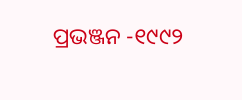ପ୍ରଭଞ୍ଜନ -୧୯୯୨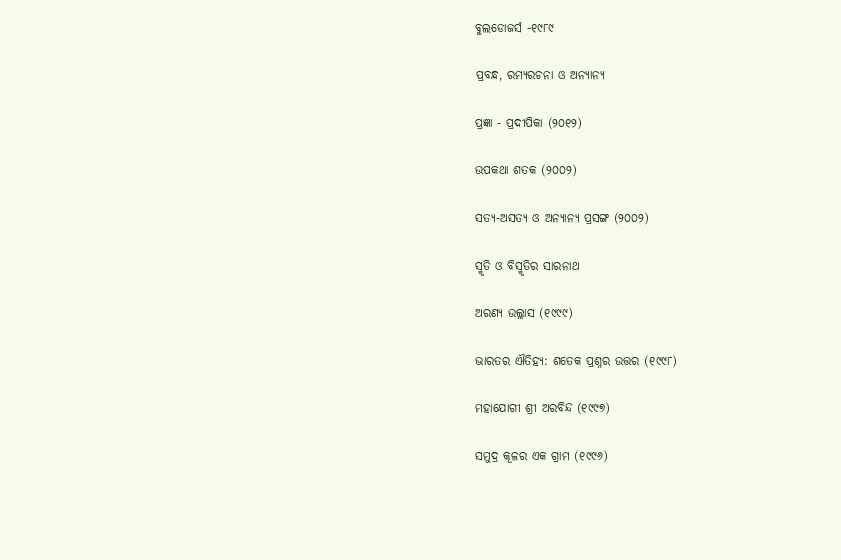ବୁଲଡୋଜର୍ସ -୧୯୮୯

ପ୍ରବନ୍ଧ, ରମ୍ୟରଚନା ଓ ଅନ୍ୟାନ୍ୟ

ପ୍ରଜ୍ଞା - ପ୍ରଦୀପିକା (୨୦୧୨)

ଉପକଥା ଶତକ (୨୦୦୨)

ସତ୍ୟ-ଅସତ୍ୟ ଓ ଅନ୍ୟାନ୍ୟ ପ୍ରସଙ୍ଗ (୨୦୦୨)

ସ୍ମୃତି ଓ ବିସ୍ମୃତିର ସାରନାଥ

ଅରଣ୍ୟ ଉଲ୍ଲାସ (୧୯୯୯)

ଭାରତର ଐତିହ୍ୟ: ଶତେକ ପ୍ରଶ୍ନର ଉତ୍ତର (୧୯୯୮)

ମହାଯୋଗୀ ଶ୍ରୀ ଅରବିନ୍ଦ (୧୯୯୭)

ସମୁଦ୍ର କୂଳର ଏକ ଗ୍ରାମ (୧୯୯୬)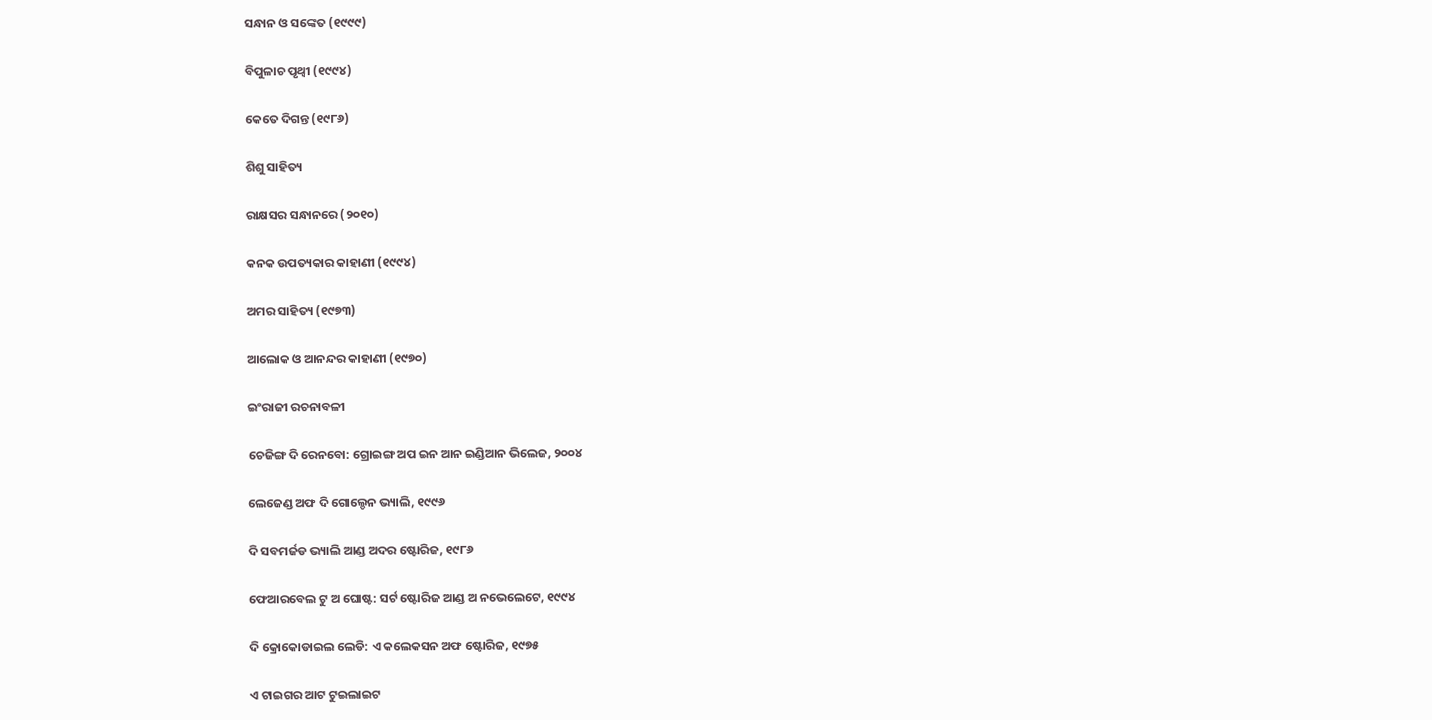ସନ୍ଧାନ ଓ ସଙ୍କେତ (୧୯୯୯)

ବିପୁଳାଚ ପୃଥ୍ୱୀ (୧୯୯୪)

କେତେ ଦିଗନ୍ତ (୧୯୮୬)

ଶିଶୁ ସାହିତ୍ୟ

ରାକ୍ଷସର ସନ୍ଧାନରେ (୨୦୧୦)

କନକ ଉପତ୍ୟକାର କାହାଣୀ (୧୯୯୪)

ଅମର ସାହିତ୍ୟ (୧୯୭୩)

ଆଲୋକ ଓ ଆନନ୍ଦର କାହାଣୀ (୧୯୭୦)

ଇଂରାଜୀ ରଚନାବଳୀ

ଚେଜିଙ୍ଗ ଦି ରେନବୋ: ଗ୍ରୋଇଙ୍ଗ ଅପ ଇନ ଆନ ଇଣ୍ଡିଆନ ଭିଲେଜ, ୨୦୦୪

ଲେଜେଣ୍ଡ ଅଫ ଦି ଗୋଲ୍ଡେନ ଭ୍ୟାଲି, ୧୯୯୬

ଦି ସବମର୍ଜଡ ଭ୍ୟାଲି ଆଣ୍ଡ ଅଦର ଷ୍ଟୋରିଜ, ୧୯୮୬

ଫେଆରବେଲ ଟୁ ଅ ଘୋଷ୍ଟ: ସର୍ଟ ଷ୍ଟୋରିଜ ଆଣ୍ଡ ଅ ନଭେଲେଟେ, ୧୯୯୪

ଦି କ୍ରୋକୋଡାଇଲ ଲେଡି: ଏ କଲେକସନ ଅଫ ଷ୍ଟୋରିଜ, ୧୯୭୫

ଏ ଟାଇଗର ଆଟ ଟୁଇଲାଇଟ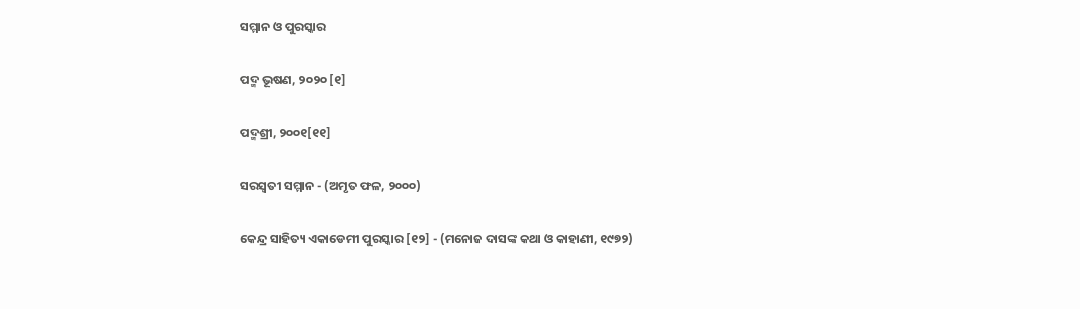ସମ୍ମାନ ଓ ପୁରସ୍କାର

ପଦ୍ମ ଭୂଷଣ, ୨୦୨୦ [୧]

ପଦ୍ମଶ୍ରୀ, ୨୦୦୧[୧୧]

ସରସ୍ୱତୀ ସମ୍ମାନ - (ଅମୃତ ଫଳ, ୨୦୦୦)

କେନ୍ଦ୍ର ସାହିତ୍ୟ ଏକାଡେମୀ ପୁରସ୍କାର [୧୨] - (ମନୋଜ ଦାସଙ୍କ କଥା ଓ କାହାଣୀ, ୧୯୭୨)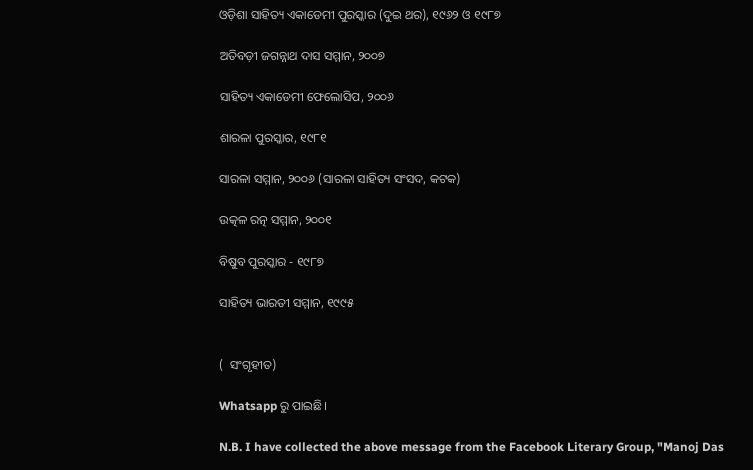ଓଡ଼ିଶା ସାହିତ୍ୟ ଏକାଡେମୀ ପୁରସ୍କାର (ଦୁଇ ଥର), ୧୯୬୨ ଓ ୧୯୮୭

ଅତିବଡ଼ୀ ଜଗନ୍ନାଥ ଦାସ ସମ୍ମାନ, ୨୦୦୭

ସାହିତ୍ୟ ଏକାଡେମୀ ଫେଲୋସିପ, ୨୦୦୬

ଶାରଳା ପୁରସ୍କାର, ୧୯୮୧

ସାରଳା ସମ୍ମାନ, ୨୦୦୬ (ସାରଳା ସାହିତ୍ୟ ସଂସଦ, କଟକ)

ଉତ୍କଳ ରତ୍ନ ସମ୍ମାନ, ୨୦୦୧

ବିଷୁବ ପୁରସ୍କାର - ୧୯୮୭

ସାହିତ୍ୟ ଭାରତୀ ସମ୍ମାନ, ୧୯୯୫


(  ସଂଗୃହୀତ)

Whatsapp ରୁ ପାଇଛି।

N.B. I have collected the above message from the Facebook Literary Group, "Manoj Das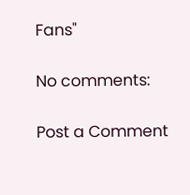Fans"

No comments:

Post a Comment